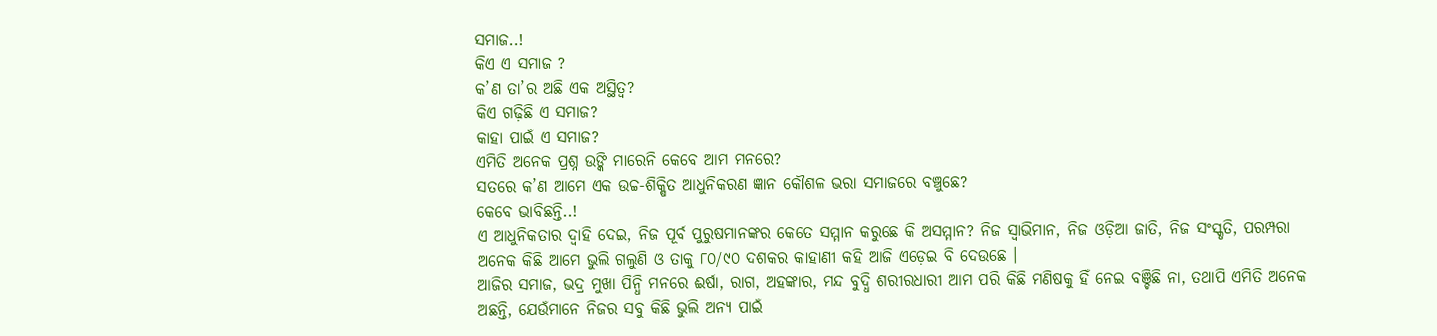ସମାଜ..!
କିଏ ଏ ସମାଜ ?
କ’ଣ ତା’ର ଅଛି ଏକ ଅସ୍ଥିତ୍ଵ?
କିଏ ଗଢ଼ିଛି ଏ ସମାଜ?
କାହା ପାଇଁ ଏ ସମାଜ?
ଏମିତି ଅନେକ ପ୍ରଶ୍ନ ଉଙ୍କି ମାରେନି କେବେ ଆମ ମନରେ?
ସତରେ କ’ଣ ଆମେ ଏକ ଉଚ୍ଚ-ଶିକ୍ଷିତ ଆଧୁନିକରଣ ଜ୍ଞାନ କୌଶଳ ଭରା ସମାଜରେ ବଞ୍ଚୁଛେ?
କେବେ ଭାବିଛନ୍ତି..!
ଏ ଆଧୁନିକତାର ଦ୍ୱାହି ଦେଇ, ନିଜ ପୂର୍ବ ପୁରୁଷମାନଙ୍କର କେତେ ସମ୍ମାନ କରୁଛେ କି ଅସମ୍ମାନ? ନିଜ ସ୍ୱାଭିମାନ, ନିଜ ଓଡ଼ିଆ ଜାତି, ନିଜ ସଂସ୍କୃତି, ପରମ୍ପରା ଅନେକ କିଛି ଆମେ ଭୁଲି ଗଲୁଣି ଓ ତାକୁ ୮୦/୯୦ ଦଶକର କାହାଣୀ କହି ଆଜି ଏଡ଼େଇ ବି ଦେଉଛେ ।
ଆଜିର ସମାଜ, ଭଦ୍ର ମୁଖା ପିନ୍ଧି ମନରେ ଈର୍ଷା, ରାଗ, ଅହଙ୍କାର, ମନ୍ଦ ବୁଦ୍ଧି ଶରୀରଧାରୀ ଆମ ପରି କିଛି ମଣିଷକୁ ହିଁ ନେଇ ବଞ୍ଚିଛି ନା, ତଥାପି ଏମିତି ଅନେକ ଅଛନ୍ତି, ଯେଉଁମାନେ ନିଜର ସବୁ କିଛି ଭୁଲି ଅନ୍ୟ ପାଇଁ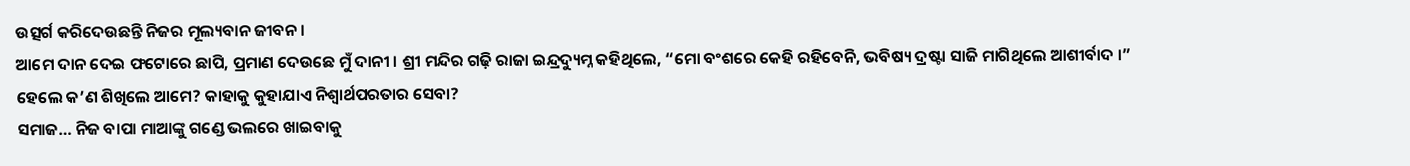ଉତ୍ସର୍ଗ କରିଦେଉଛନ୍ତି ନିଜର ମୂଲ୍ୟବାନ ଜୀବନ ।
ଆମେ ଦାନ ଦେଇ ଫଟୋରେ ଛାପି, ପ୍ରମାଣ ଦେଉଛେ ମୁଁ ଦାନୀ । ଶ୍ରୀ ମନ୍ଦିର ଗଢ଼ି ରାଜା ଇନ୍ଦ୍ରଦ୍ୟୁମ୍ନ କହିଥିଲେ, “ମୋ ବଂଶରେ କେହି ରହିବେନି, ଭବିଷ୍ୟ ଦ୍ରଷ୍ଟା ସାଜି ମାଗିଥିଲେ ଆଶୀର୍ବାଦ ।”
ହେଲେ କ’ଣ ଶିଖିଲେ ଆମେ? କାହାକୁ କୁହାଯାଏ ନିଶ୍ୱାର୍ଥପରତାର ସେବା?
ସମାଜ… ନିଜ ବାପା ମାଆଙ୍କୁ ଗଣ୍ଡେ ଭଲରେ ଖାଇବାକୁ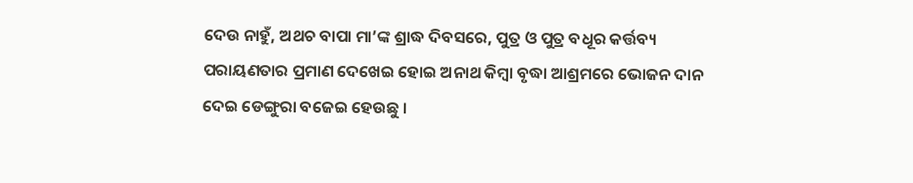ଦେଉ ନାହୁଁ, ଅଥଚ ବାପା ମା’ଙ୍କ ଶ୍ରାଦ୍ଧ ଦିବସରେ, ପୁତ୍ର ଓ ପୁତ୍ର ବଧୂର କର୍ତ୍ତବ୍ୟ ପରାୟଣତାର ପ୍ରମାଣ ଦେଖେଇ ହୋଇ ଅନାଥ କିମ୍ବା ବୃଦ୍ଧା ଆଶ୍ରମରେ ଭୋଜନ ଦାନ ଦେଇ ଡେଙ୍ଗୁରା ବଜେଇ ହେଉଛୁ ।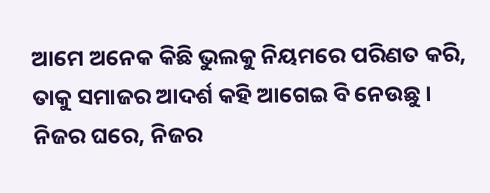ଆମେ ଅନେକ କିଛି ଭୁଲକୁ ନିୟମରେ ପରିଣତ କରି, ତାକୁ ସମାଜର ଆଦର୍ଶ କହି ଆଗେଇ ବି ନେଉଛୁ ।
ନିଜର ଘରେ, ନିଜର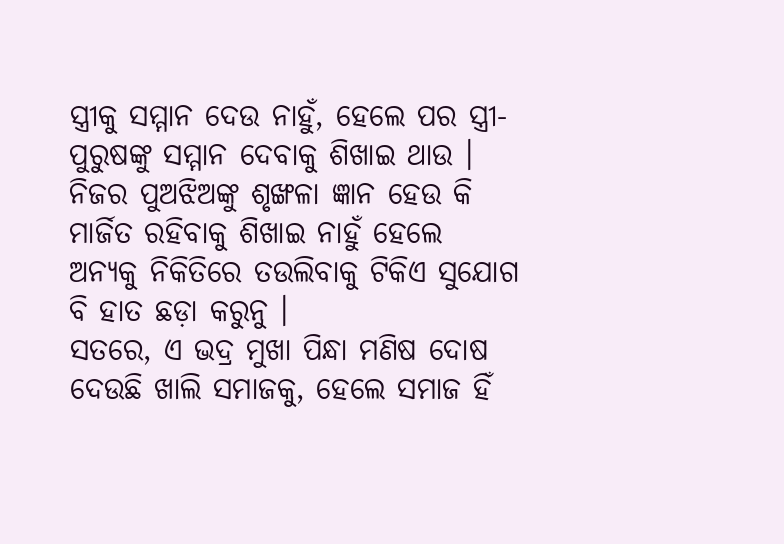ସ୍ତ୍ରୀକୁ ସମ୍ମାନ ଦେଉ ନାହୁଁ, ହେଲେ ପର ସ୍ତ୍ରୀ-ପୁରୁଷଙ୍କୁ ସମ୍ମାନ ଦେବାକୁ ଶିଖାଇ ଥାଉ । ନିଜର ପୁଅଝିଅଙ୍କୁ ଶୃଙ୍ଖଳା ଜ୍ଞାନ ହେଉ କି ମାର୍ଜିତ ରହିବାକୁ ଶିଖାଇ ନାହୁଁ ହେଲେ ଅନ୍ୟକୁ ନିକିତିରେ ତଉଲିବାକୁ ଟିକିଏ ସୁଯୋଗ ବି ହାତ ଛଡ଼ା କରୁନୁ ।
ସତରେ, ଏ ଭଦ୍ର ମୁଖା ପିନ୍ଧା ମଣିଷ ଦୋଷ ଦେଉଛି ଖାଲି ସମାଜକୁ, ହେଲେ ସମାଜ ହିଁ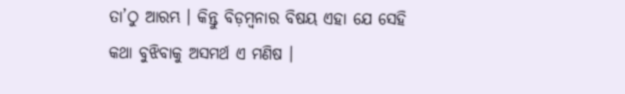ତା’ଠୁ ଆରମ୍ଭ । କିନ୍ତୁ ବିଡ଼ମ୍ବନାର ବିଷୟ ଏହା ଯେ ସେହି କଥା ବୁଝିବାକୁ ଅସମର୍ଥ ଏ ମଣିଷ ।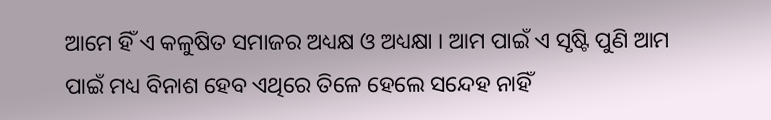ଆମେ ହିଁ ଏ କଳୁଷିତ ସମାଜର ଅଧ୍ୟକ୍ଷ ଓ ଅଧ୍ୟକ୍ଷା । ଆମ ପାଇଁ ଏ ସୃଷ୍ଟି ପୁଣି ଆମ ପାଇଁ ମଧ୍ୟ ବିନାଶ ହେବ ଏଥିରେ ତିଳେ ହେଲେ ସନ୍ଦେହ ନାହିଁ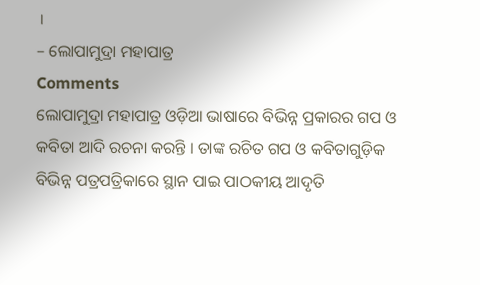।
– ଲୋପାମୁଦ୍ରା ମହାପାତ୍ର
Comments
ଲୋପାମୁଦ୍ରା ମହାପାତ୍ର ଓଡ଼ିଆ ଭାଷାରେ ବିଭିନ୍ନ ପ୍ରକାରର ଗପ ଓ କବିତା ଆଦି ରଚନା କରନ୍ତି । ତାଙ୍କ ରଚିତ ଗପ ଓ କବିତାଗୁଡ଼ିକ ବିଭିନ୍ନ ପତ୍ରପତ୍ରିକାରେ ସ୍ଥାନ ପାଇ ପାଠକୀୟ ଆଦୃତି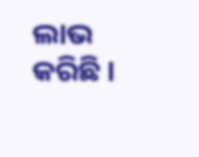ଲାଭ କରିଛି ।